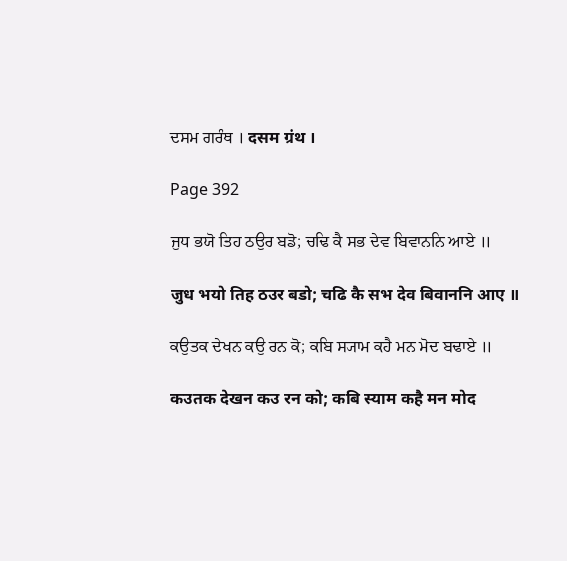ਦਸਮ ਗਰੰਥ । दसम ग्रंथ ।

Page 392

ਜੁਧ ਭਯੋ ਤਿਹ ਠਉਰ ਬਡੋ; ਚਢਿ ਕੈ ਸਭ ਦੇਵ ਬਿਵਾਨਨਿ ਆਏ ॥

जुध भयो तिह ठउर बडो; चढि कै सभ देव बिवाननि आए ॥

ਕਉਤਕ ਦੇਖਨ ਕਉ ਰਨ ਕੋ; ਕਬਿ ਸ੍ਯਾਮ ਕਹੈ ਮਨ ਮੋਦ ਬਢਾਏ ॥

कउतक देखन कउ रन को; कबि स्याम कहै मन मोद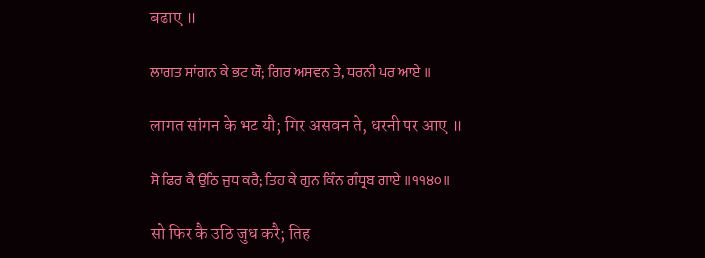बढाए ॥

ਲਾਗਤ ਸਾਂਗਨ ਕੇ ਭਟ ਯੌ; ਗਿਰ ਅਸਵਨ ਤੇ, ਧਰਨੀ ਪਰ ਆਏ ॥

लागत सांगन के भट यौ; गिर असवन ते, धरनी पर आए ॥

ਸੋ ਫਿਰ ਕੈ ਉਠਿ ਜੁਧ ਕਰੈ; ਤਿਹ ਕੇ ਗੁਨ ਕਿੰਨ ਗੰਧ੍ਰਬ ਗਾਏ ॥੧੧੪੦॥

सो फिर कै उठि जुध करै; तिह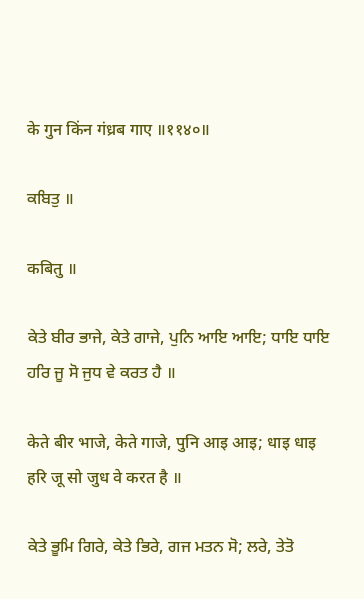के गुन किंन गंध्रब गाए ॥११४०॥

ਕਬਿਤੁ ॥

कबितु ॥

ਕੇਤੇ ਬੀਰ ਭਾਜੇ, ਕੇਤੇ ਗਾਜੇ, ਪੁਨਿ ਆਇ ਆਇ; ਧਾਇ ਧਾਇ ਹਰਿ ਜੂ ਸੋ ਜੁਧ ਵੇ ਕਰਤ ਹੈ ॥

केते बीर भाजे, केते गाजे, पुनि आइ आइ; धाइ धाइ हरि जू सो जुध वे करत है ॥

ਕੇਤੇ ਭੂਮਿ ਗਿਰੇ, ਕੇਤੇ ਭਿਰੇ, ਗਜ ਮਤਨ ਸੋ; ਲਰੇ, ਤੇਤੋ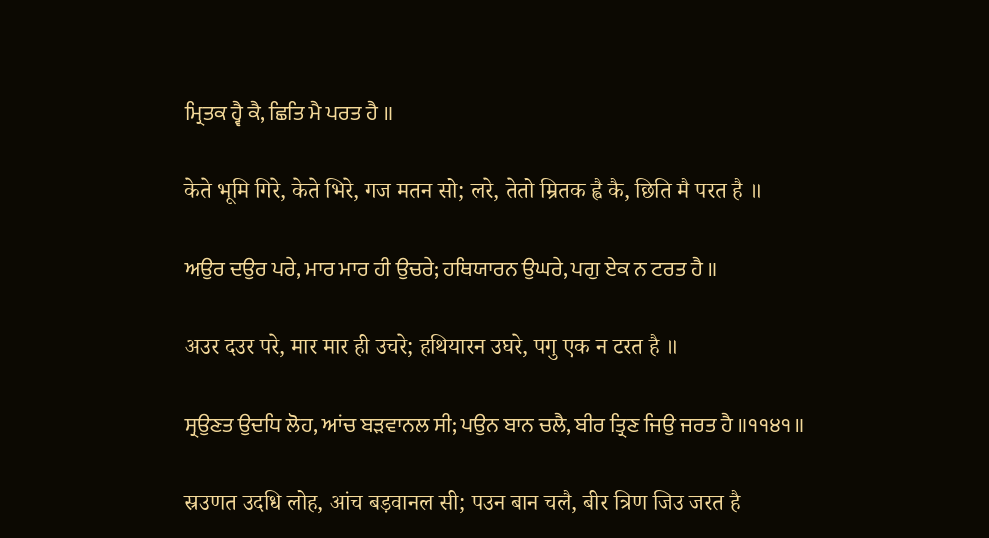ਮ੍ਰਿਤਕ ਹ੍ਵੈ ਕੈ, ਛਿਤਿ ਮੈ ਪਰਤ ਹੈ ॥

केते भूमि गिरे, केते भिरे, गज मतन सो; लरे, तेतो म्रितक ह्वै कै, छिति मै परत है ॥

ਅਉਰ ਦਉਰ ਪਰੇ, ਮਾਰ ਮਾਰ ਹੀ ਉਚਰੇ; ਹਥਿਯਾਰਨ ਉਘਰੇ, ਪਗੁ ਏਕ ਨ ਟਰਤ ਹੈ ॥

अउर दउर परे, मार मार ही उचरे; हथियारन उघरे, पगु एक न टरत है ॥

ਸ੍ਰਉਣਤ ਉਦਧਿ ਲੋਹ, ਆਂਚ ਬੜਵਾਨਲ ਸੀ; ਪਉਨ ਬਾਨ ਚਲੈ, ਬੀਰ ਤ੍ਰਿਣ ਜਿਉ ਜਰਤ ਹੈ ॥੧੧੪੧॥

स्रउणत उदधि लोह, आंच बड़वानल सी; पउन बान चलै, बीर त्रिण जिउ जरत है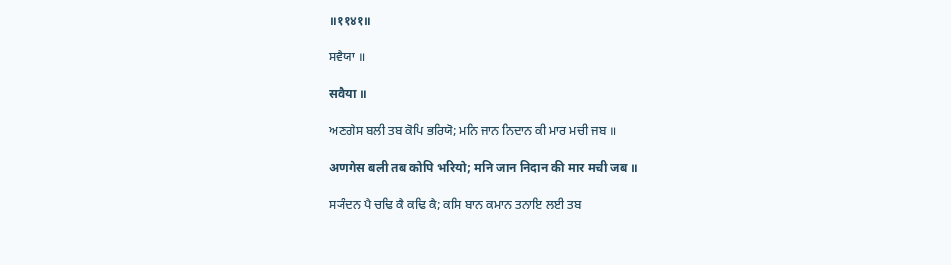॥११४१॥

ਸਵੈਯਾ ॥

सवैया ॥

ਅਣਗੇਸ ਬਲੀ ਤਬ ਕੋਪਿ ਭਰਿਯੋ; ਮਨਿ ਜਾਨ ਨਿਦਾਨ ਕੀ ਮਾਰ ਮਚੀ ਜਬ ॥

अणगेस बली तब कोपि भरियो; मनि जान निदान की मार मची जब ॥

ਸ੍ਯੰਦਨ ਪੈ ਚਢਿ ਕੈ ਕਢਿ ਕੈ; ਕਸਿ ਬਾਨ ਕਮਾਨ ਤਨਾਇ ਲਈ ਤਬ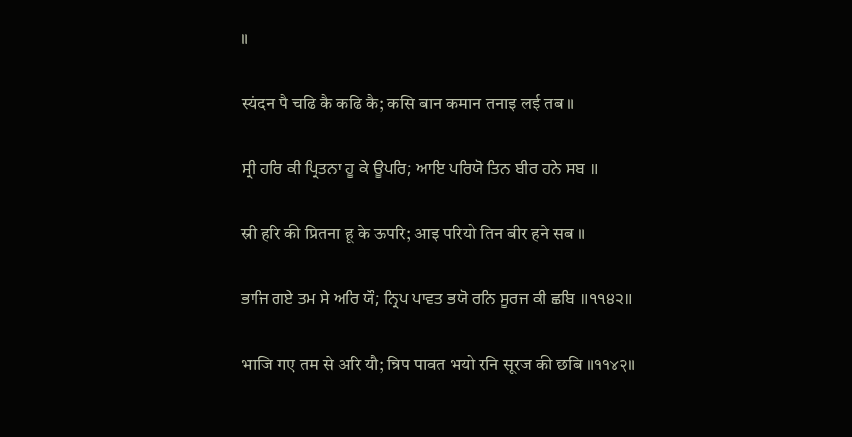॥

स्यंदन पै चढि कै कढि कै; कसि बान कमान तनाइ लई तब ॥

ਸ੍ਰੀ ਹਰਿ ਕੀ ਪ੍ਰਿਤਨਾ ਹੂ ਕੇ ਊਪਰਿ; ਆਇ ਪਰਿਯੋ ਤਿਨ ਬੀਰ ਹਨੇ ਸਬ ॥

स्री हरि की प्रितना हू के ऊपरि; आइ परियो तिन बीर हने सब ॥

ਭਾਜਿ ਗਏ ਤਮ ਸੇ ਅਰਿ ਯੌ; ਨ੍ਰਿਪ ਪਾਵਤ ਭਯੋ ਰਨਿ ਸੂਰਜ ਕੀ ਛਬਿ ॥੧੧੪੨॥

भाजि गए तम से अरि यौ; न्रिप पावत भयो रनि सूरज की छबि ॥११४२॥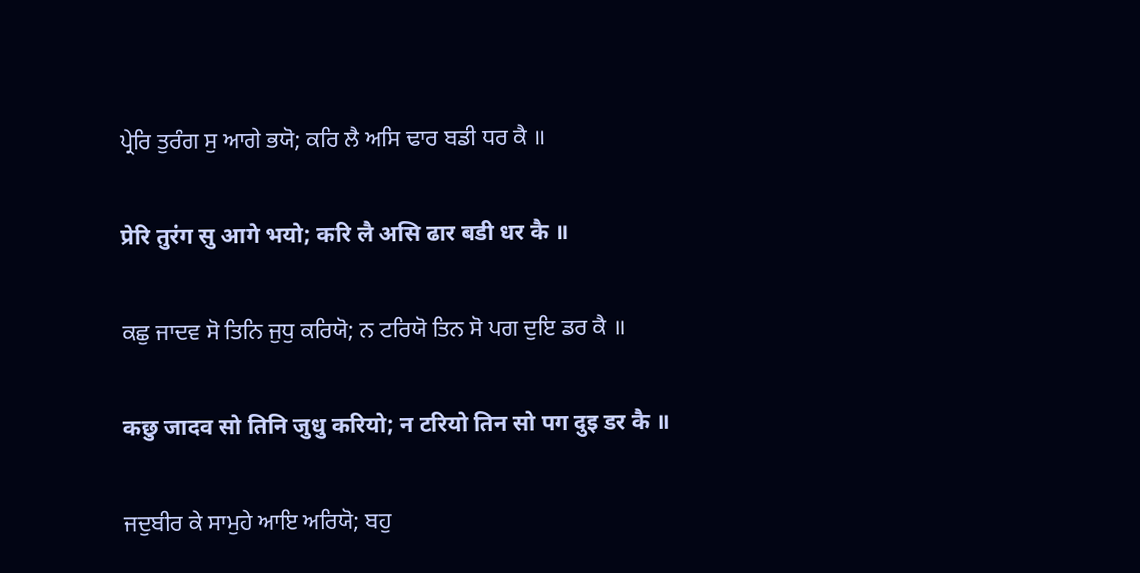ਪ੍ਰੇਰਿ ਤੁਰੰਗ ਸੁ ਆਗੇ ਭਯੋ; ਕਰਿ ਲੈ ਅਸਿ ਢਾਰ ਬਡੀ ਧਰ ਕੈ ॥

प्रेरि तुरंग सु आगे भयो; करि लै असि ढार बडी धर कै ॥

ਕਛੁ ਜਾਦਵ ਸੋ ਤਿਨਿ ਜੁਧੁ ਕਰਿਯੋ; ਨ ਟਰਿਯੋ ਤਿਨ ਸੋ ਪਗ ਦੁਇ ਡਰ ਕੈ ॥

कछु जादव सो तिनि जुधु करियो; न टरियो तिन सो पग दुइ डर कै ॥

ਜਦੁਬੀਰ ਕੇ ਸਾਮੁਹੇ ਆਇ ਅਰਿਯੋ; ਬਹੁ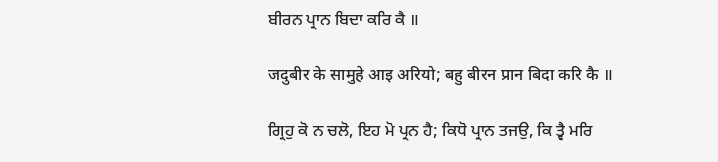ਬੀਰਨ ਪ੍ਰਾਨ ਬਿਦਾ ਕਰਿ ਕੈ ॥

जदुबीर के सामुहे आइ अरियो; बहु बीरन प्रान बिदा करि कै ॥

ਗ੍ਰਿਹੁ ਕੋ ਨ ਚਲੋ, ਇਹ ਮੋ ਪ੍ਰਨ ਹੈ; ਕਿਧੋ ਪ੍ਰਾਨ ਤਜਉ, ਕਿ ਤ੍ਵੈ ਮਰਿ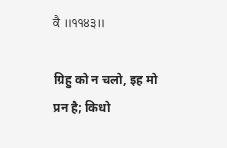ਕੈ ॥੧੧੪੩॥

ग्रिहु को न चलो, इह मो प्रन है; किधो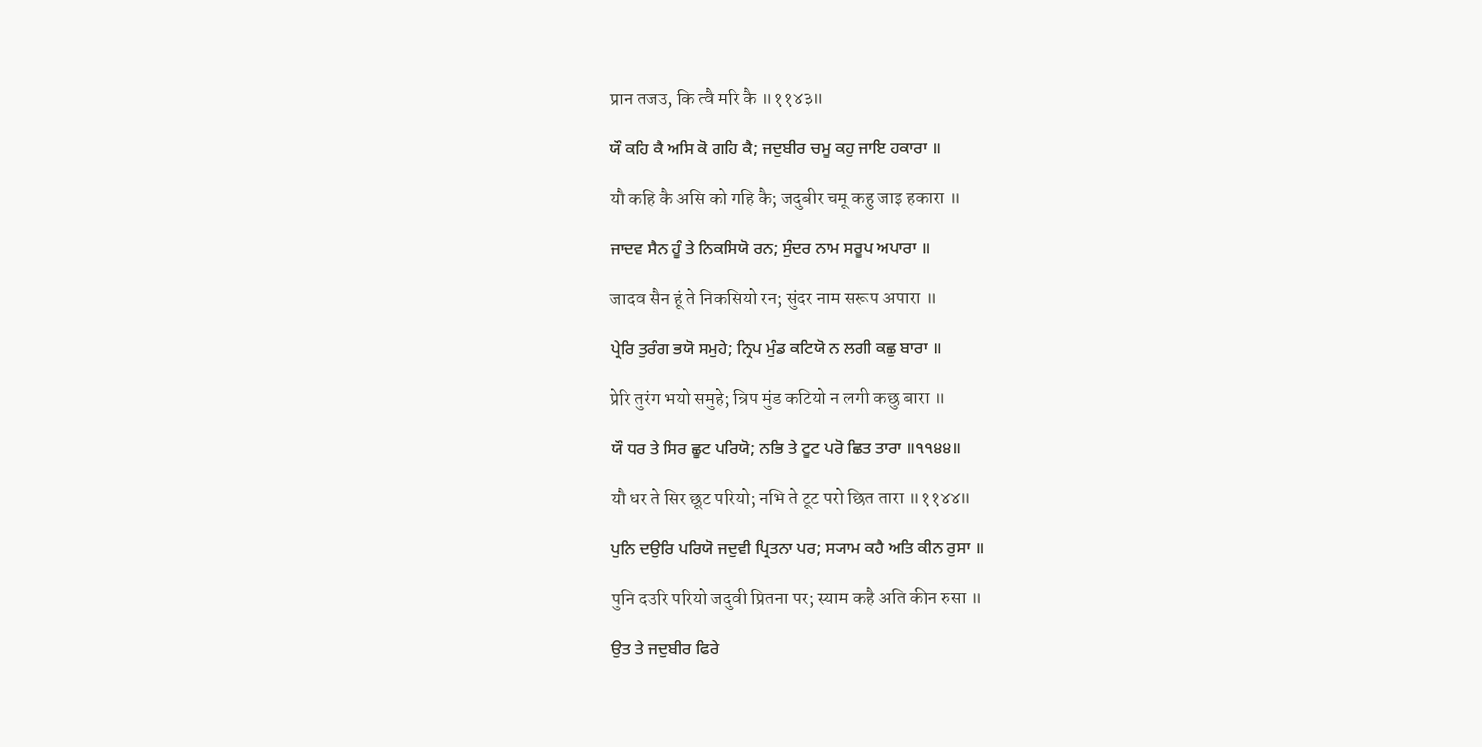प्रान तजउ, कि त्वै मरि कै ॥११४३॥

ਯੌ ਕਹਿ ਕੈ ਅਸਿ ਕੋ ਗਹਿ ਕੈ; ਜਦੁਬੀਰ ਚਮੂ ਕਹੁ ਜਾਇ ਹਕਾਰਾ ॥

यौ कहि कै असि को गहि कै; जदुबीर चमू कहु जाइ हकारा ॥

ਜਾਦਵ ਸੈਨ ਹੂੰ ਤੇ ਨਿਕਸਿਯੋ ਰਨ; ਸੁੰਦਰ ਨਾਮ ਸਰੂਪ ਅਪਾਰਾ ॥

जादव सैन हूं ते निकसियो रन; सुंदर नाम सरूप अपारा ॥

ਪ੍ਰੇਰਿ ਤੁਰੰਗ ਭਯੋ ਸਮੁਹੇ; ਨ੍ਰਿਪ ਮੁੰਡ ਕਟਿਯੋ ਨ ਲਗੀ ਕਛੁ ਬਾਰਾ ॥

प्रेरि तुरंग भयो समुहे; न्रिप मुंड कटियो न लगी कछु बारा ॥

ਯੌ ਧਰ ਤੇ ਸਿਰ ਛੂਟ ਪਰਿਯੋ; ਨਭਿ ਤੇ ਟੂਟ ਪਰੋ ਛਿਤ ਤਾਰਾ ॥੧੧੪੪॥

यौ धर ते सिर छूट परियो; नभि ते टूट परो छित तारा ॥११४४॥

ਪੁਨਿ ਦਉਰਿ ਪਰਿਯੋ ਜਦੁਵੀ ਪ੍ਰਿਤਨਾ ਪਰ; ਸ੍ਯਾਮ ਕਹੈ ਅਤਿ ਕੀਨ ਰੁਸਾ ॥

पुनि दउरि परियो जदुवी प्रितना पर; स्याम कहै अति कीन रुसा ॥

ਉਤ ਤੇ ਜਦੁਬੀਰ ਫਿਰੇ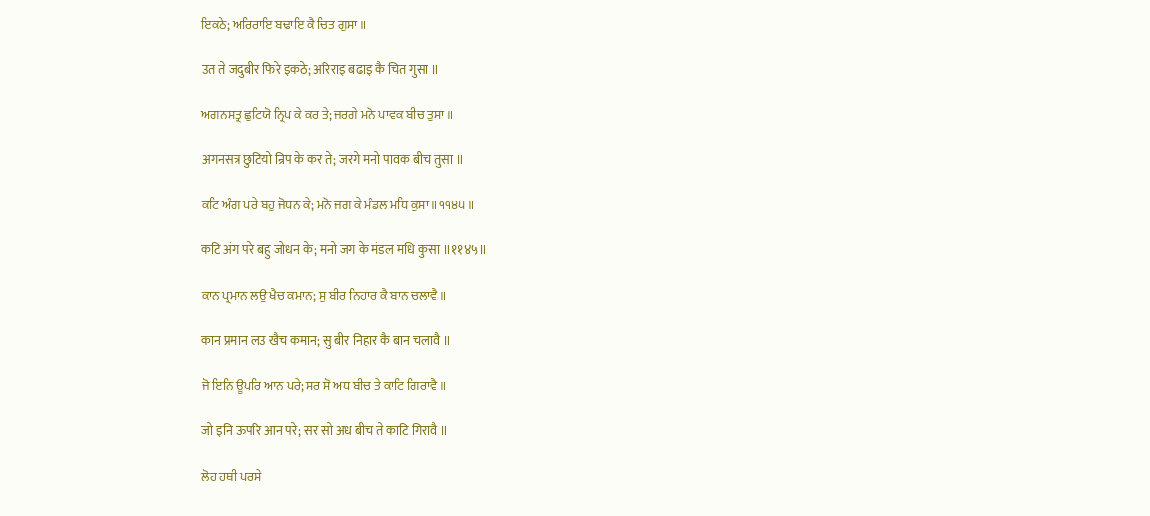ਇਕਠੇ; ਅਰਿਰਾਇ ਬਢਾਇ ਕੈ ਚਿਤ ਗੁਸਾ ॥

उत ते जदुबीर फिरे इकठे; अरिराइ बढाइ कै चित गुसा ॥

ਅਗਨਸਤ੍ਰ ਛੁਟਿਯੋ ਨ੍ਰਿਪ ਕੇ ਕਰ ਤੇ; ਜਰਗੇ ਮਨੋ ਪਾਵਕ ਬੀਚ ਤੁਸਾ ॥

अगनसत्र छुटियो न्रिप के कर ते; जरगे मनो पावक बीच तुसा ॥

ਕਟਿ ਅੰਗ ਪਰੇ ਬਹੁ ਜੋਧਨ ਕੇ; ਮਨੋ ਜਗ ਕੇ ਮੰਡਲ ਮਧਿ ਕੁਸਾ ॥੧੧੪੫॥

कटि अंग परे बहु जोधन के; मनो जग के मंडल मधि कुसा ॥११४५॥

ਕਾਨ ਪ੍ਰਮਾਨ ਲਉ ਖੈਚ ਕਮਾਨ; ਸੁ ਬੀਰ ਨਿਹਾਰ ਕੈ ਬਾਨ ਚਲਾਵੈ ॥

कान प्रमान लउ खैच कमान; सु बीर निहार कै बान चलावै ॥

ਜੋ ਇਨਿ ਊਪਰਿ ਆਨ ਪਰੇ; ਸਰ ਸੋ ਅਧ ਬੀਚ ਤੇ ਕਾਟਿ ਗਿਰਾਵੈ ॥

जो इनि ऊपरि आन परे; सर सो अध बीच ते काटि गिरावै ॥

ਲੋਹ ਹਥੀ ਪਰਸੇ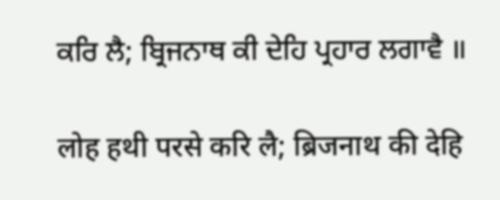ਕਰਿ ਲੈ; ਬ੍ਰਿਜਨਾਥ ਕੀ ਦੇਹਿ ਪ੍ਰਹਾਰ ਲਗਾਵੈ ॥

लोह हथी परसे करि लै; ब्रिजनाथ की देहि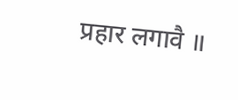प्रहार लगावै ॥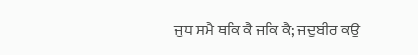ਜੁਧ ਸਮੈ ਥਕਿ ਕੈ ਜਕਿ ਕੈ; ਜਦੁਬੀਰ ਕਉ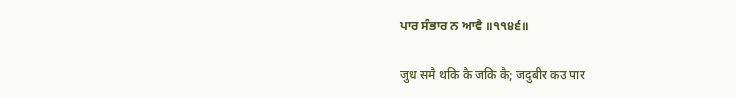ਪਾਰ ਸੰਭਾਰ ਨ ਆਵੈ ॥੧੧੪੬॥

जुध समै थकि कै जकि कै; जदुबीर कउ पार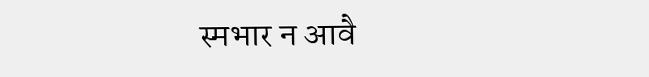स्मभार न आवै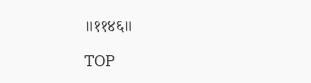॥११४६॥

TOP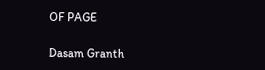OF PAGE

Dasam Granth